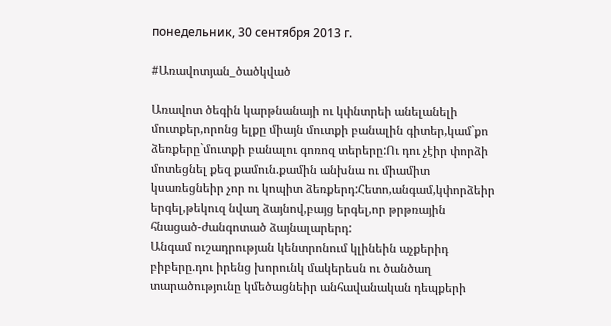понедельник, 30 сентября 2013 г.

#Առավոտյան_ծածկված

Առավոտ ծեգին կարթնանայի ու կփնտրեի անելանելի մուտքեր,որոնց ելքը միայն մուտքի բանալին գիտեր,կամ`քո ձեռքերը`մուտքի բանալու գոռոզ տերերը:Ու դու չէիր փորձի մոտեցնել քեզ քամուն.քամին անխնա ու միամիտ կսառեցնեիր չոր ու կոպիտ ձեռքերդ:Հետո,անգամ,կփորձեիր երգել,թեկուզ նվաղ ձայնով,բայց երգել,որ թրթռային հնացած-ժանգոտած ձայնալարերդ:
Անգամ ուշադրության կենտրոնում կլինեին աչքերիդ բիբերը.դու իրենց խորունկ մակերեսն ու ծանծաղ տարածությունը կմեծացնեիր անհավանական դեպքերի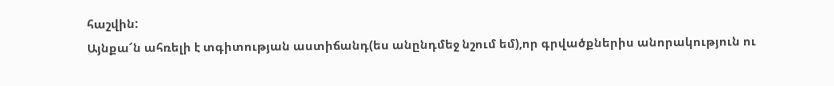հաշվին:
Այնքա՜ն ահռելի է տգիտության աստիճանդ(ես անընդմեջ նշում եմ),որ գրվածքներիս անորակություն ու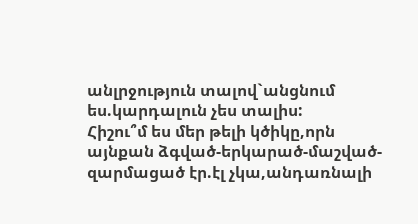անլրջություն տալով`անցնում ես.կարդալուն չես տալիս:
Հիշու՞մ ես մեր թելի կծիկը,որն այնքան ձգված-երկարած-մաշված-զարմացած էր.էլ չկա,անդառնալի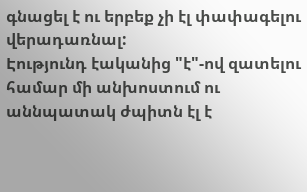գնացել է ու երբեք չի էլ փափագելու վերադառնալ:
Էությունդ էականից "է"-ով զատելու համար մի անխոստում ու աննպատակ ժպիտն էլ է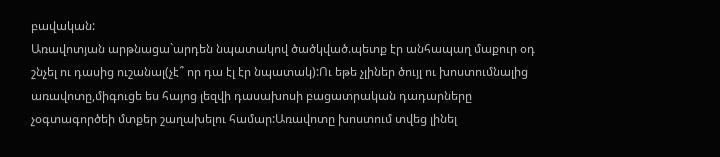բավական:
Առավոտյան արթնացա`արդեն նպատակով ծածկված.պետք էր անհապաղ մաքուր օդ շնչել ու դասից ուշանալ(չէ՞ որ դա էլ էր նպատակ):Ու եթե չլիներ ծույլ ու խոստումնալից առավոտը,միգուցե ես հայոց լեզվի դասախոսի բացատրական դադարները չօգտագործեի մտքեր շաղախելու համար:Առավոտը խոստում տվեց լինել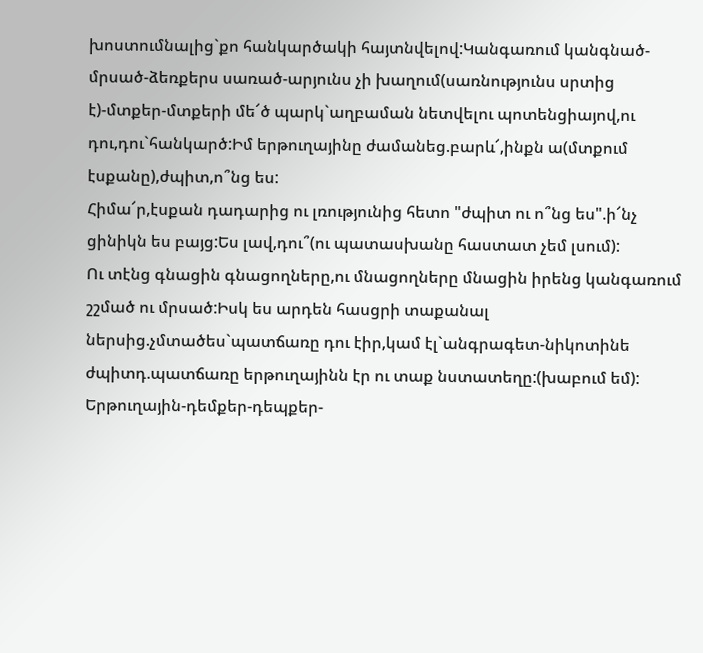խոստումնալից`քո հանկարծակի հայտնվելով:Կանգառում կանգնած-մրսած-ձեռքերս սառած-արյունս չի խաղում(սառնությունս սրտից է)-մտքեր-մտքերի մե՜ծ պարկ`աղբաման նետվելու պոտենցիայով,ու դու,դու`հանկարծ:Իմ երթուղայինը ժամանեց.բարև՜,ինքն ա(մտքում էսքանը),ժպիտ,ո՞նց ես:
Հիմա՜ր,էսքան դադարից ու լռությունից հետո "ժպիտ ու ո՞նց ես".ի՜նչ ցինիկն ես բայց:Ես լավ,դու՞(ու պատասխանը հաստատ չեմ լսում):
Ու տէնց գնացին գնացողները,ու մնացողները մնացին իրենց կանգառում շշմած ու մրսած:Իսկ ես արդեն հասցրի տաքանալ ներսից.չմտածես`պատճառը դու էիր,կամ էլ`անգրագետ-նիկոտինե ժպիտդ.պատճառը երթուղայինն էր ու տաք նստատեղը:(խաբում եմ):
Երթուղային-դեմքեր-դեպքեր-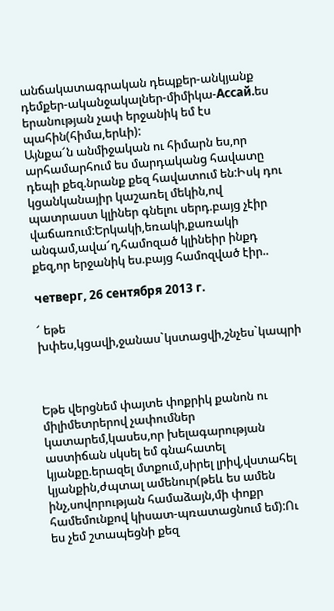անճակատագրական դեպքեր-անկյանք դեմքեր-ականջակալներ-միմիկա-Ассай.ես երանության չափ երջանիկ եմ էս պահին(հիմա,երևի):
Այնքա՜ն անմիջական ու հիմարն ես,որ արհամարհում ես մարդականց հավատը դեպի քեզ.նրանք քեզ հավատում են:Իսկ դու կցանկանայիր կաշառել մեկին,ով պատրաստ կլիներ գնելու սերդ.բայց չէիր վաճառում:Երկակի,եռակի,քառակի անգամ,ավա՜ղ,համոզած կլինեիր ինքդ քեզ,որ երջանիկ ես.բայց համոզված էիր..

четверг, 26 сентября 2013 г.

՜ եթե խփես,կցավի,ջանաս`կստացվի,շնչես`կապրի



Եթե վերցնեմ փայտե փոքրիկ քանոն ու միլիմետրերով չափումներ կատարեմ,կասես,որ խելագարության աստիճան սկսել եմ գնահատել կյանքը.երազել մտքում,սիրել լրիվ,վստահել կյանքին,ժպտալ ամենուր(թեև ես ամեն ինչ,սովորության համաձայն,մի փոքր համեմունքով կիսատ-պռատացնում եմ):Ու ես չեմ շտապեցնի քեզ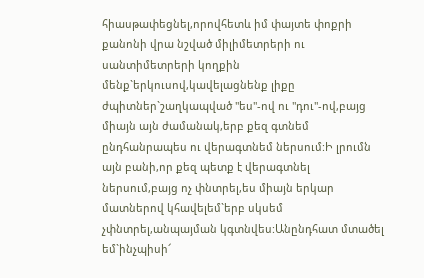հիասթափեցնել,որովհետև իմ փայտե փոքրի քանոնի վրա նշված միլիմետրերի ու սանտիմետրերի կողքին մենք`երկուսով,կավելացնենք լիքը ժպիտներ`շաղկապված "ես"-ով ու "դու"-ով,բայց միայն այն ժամանակ,երբ քեզ գտնեմ ընդհանրապես ու վերագտնեմ ներսում:Ի լրումն այն բանի,որ քեզ պետք է վերագտնել ներսում,բայց ոչ փնտրել,ես միայն երկար մատներով կհավելեմ`երբ սկսեմ չփնտրել,անպայման կգտնվես:Անընդհատ մտածել եմ`ինչպիսի՜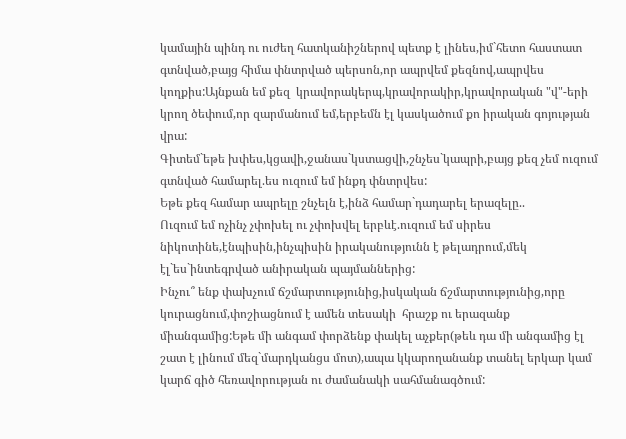կամային պինդ ու ուժեղ հատկանիշներով պետք է լինես,իմ`հետո հաստատ գտնված,բայց հիմա փնտրված պերսոն,որ ապրվեմ քեզնով,ապրվես կողքիս:Այնքան եմ քեզ  կրավորակերպ,կրավորակիր,կրավորական "վ"-երի կրող ծեփում,որ զարմանում եմ,երբեմն էլ կասկածում քո իրական գոյության վրա:
Գիտեմ`եթե խփես,կցավի,ջանաս`կստացվի,շնչես`կապրի,բայց քեզ չեմ ուզում գտնված համարել.ես ուզում եմ ինքդ փնտրվես:
Եթե քեզ համար ապրելը շնչելն է,ինձ համար`դադարել երազելը..
Ուզում եմ ոչինչ չփոխել ու չփոխվել երբևէ.ուզում եմ սիրես նիկոտինե,էնպիսին,ինչպիսին իրականությունն է թելադրում,մեկ էլ`ես`ինտեգրված անիրական պայմաններից:
Ինչու՞ ենք փախչում ճշմարտությունից,իսկական ճշմարտությունից,որը կուրացնում,փոշիացնում է ամեն տեսակի  հրաշք ու երազանք միանգամից:Եթե մի անգամ փորձենք փակել աչքեր(թեև դա մի անգամից էլ շատ է լինում մեզ`մարդկանցս մոտ),ապա կկարողանանք տանել երկար կամ կարճ գիծ հեռավորության ու ժամանակի սահմանագծում: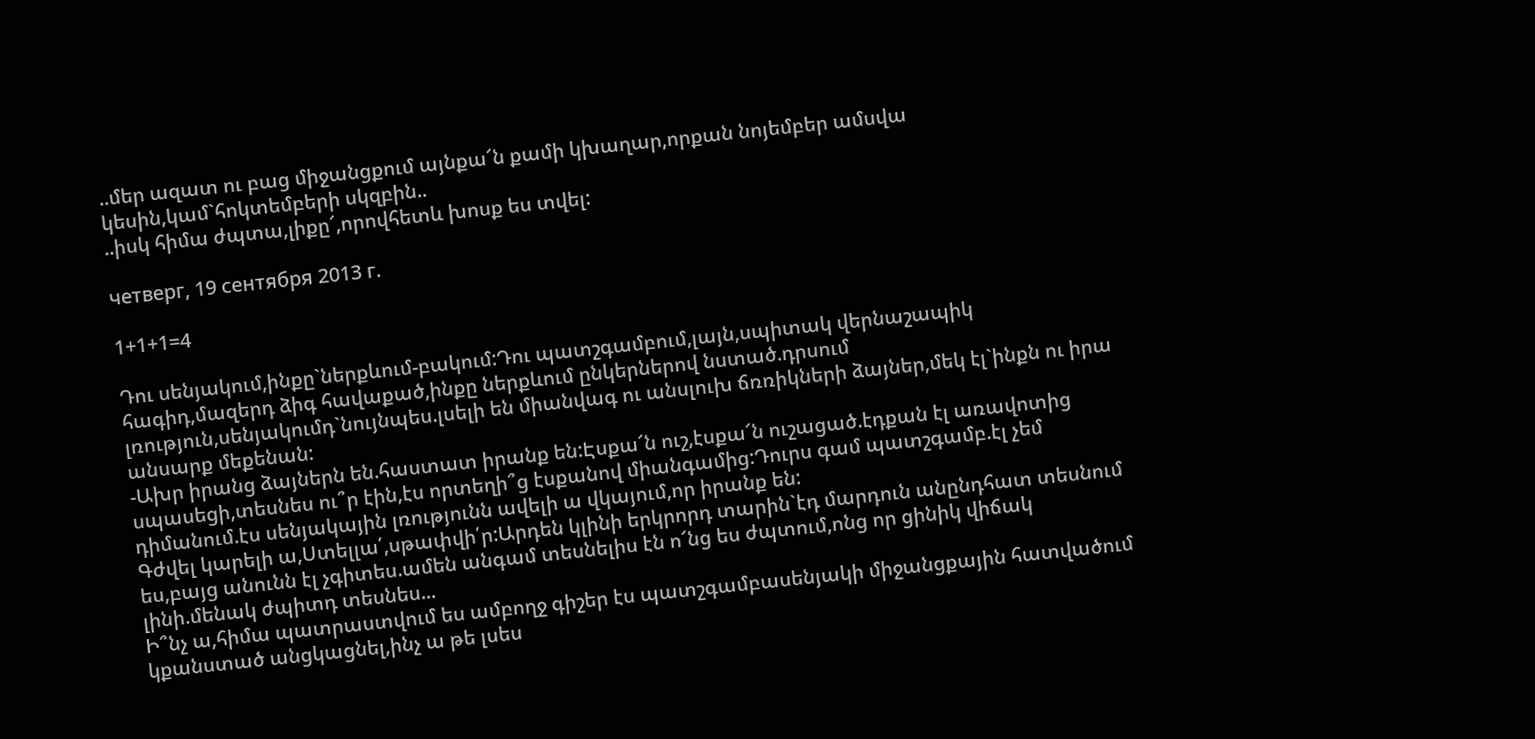..մեր ազատ ու բաց միջանցքում այնքա՜ն քամի կխաղար,որքան նոյեմբեր ամսվա կեսին,կամ`հոկտեմբերի սկզբին..
..իսկ հիմա ժպտա,լիքը՜,որովհետև խոսք ես տվել:

четверг, 19 сентября 2013 г.

1+1+1=4

Դու սենյակում,ինքը`ներքևում-բակում:Դու պատշգամբում,լայն,սպիտակ վերնաշապիկ հագիդ,մազերդ ձիգ հավաքած,ինքը ներքևում ընկերներով նստած.դրսում լռություն,սենյակումդ`նույնպես.լսելի են միանվագ ու անսլուխ ճռռիկների ձայներ,մեկ էլ`ինքն ու իրա անսարք մեքենան:
-Ախր իրանց ձայներն են.հաստատ իրանք են:Էսքա՜ն ուշ,էսքա՜ն ուշացած.էդքան էլ առավոտից սպասեցի,տեսնես ու՞ր էին,էս որտեղի՞ց էսքանով միանգամից:Դուրս գամ պատշգամբ.էլ չեմ դիմանում.էս սենյակային լռությունն ավելի ա վկայում,որ իրանք են:
Գժվել կարելի ա,Ստելլա՛,սթափվի՛ր:Արդեն կլինի երկրորդ տարին`էդ մարդուն անընդհատ տեսնում ես,բայց անունն էլ չգիտես.ամեն անգամ տեսնելիս էն ո՜նց ես ժպտում,ոնց որ ցինիկ վիճակ լինի.մենակ ժպիտդ տեսնես...
Ի՞նչ ա,հիմա պատրաստվում ես ամբողջ գիշեր էս պատշգամբասենյակի միջանցքային հատվածում կքանստած անցկացնել,ինչ ա թե լսես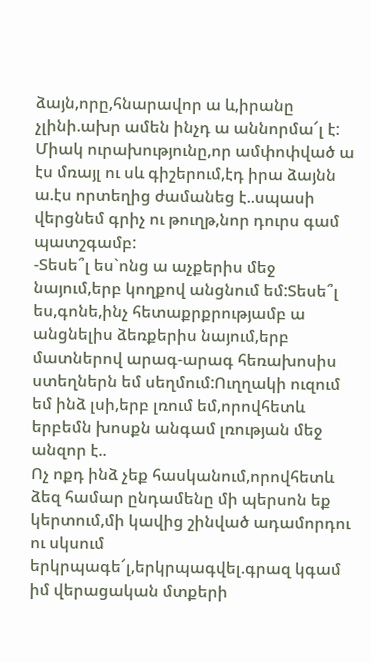ձայն,որը,հնարավոր ա և,իրանը չլինի.ախր ամեն ինչդ ա աննորմա՜լ է:
Միակ ուրախությունը,որ ամփոփված ա էս մռայլ ու սև գիշերում,էդ իրա ձայնն ա.էս որտեղից ժամանեց է..սպասի վերցնեմ գրիչ ու թուղթ,նոր դուրս գամ պատշգամբ:
-Տեսե՞լ ես`ոնց ա աչքերիս մեջ նայում,երբ կողքով անցնում եմ:Տեսե՞լ ես,գոնե,ինչ հետաքրքրությամբ ա անցնելիս ձեռքերիս նայում,երբ մատներով արագ-արագ հեռախոսիս ստեղներն եմ սեղմում:Ուղղակի ուզում եմ ինձ լսի,երբ լռում եմ,որովհետև երբեմն խոսքն անգամ լռության մեջ անզոր է..
Ոչ ոքդ ինձ չեք հասկանում,որովհետև ձեզ համար ընդամենը մի պերսոն եք կերտում,մի կավից շինված ադամորդու ու սկսում երկրպագե՜լ,երկրպագվել.գրազ կգամ իմ վերացական մտքերի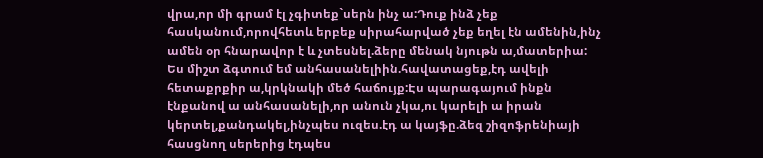վրա,որ մի գրամ էլ չգիտեք`սերն ինչ ա:Դուք ինձ չեք հասկանում,որովհետև երբեք սիրահարված չեք եղել էն ամենին,ինչ ամեն օր հնարավոր է և չտեսնել.ձերը մենակ նյութն ա,մատերիա:
Ես միշտ ձգտում եմ անհասանելիին.հավատացեք,էդ ավելի հետաքրքիր ա,կրկնակի մեծ հաճույք:Էս պարագայում ինքն էնքանով ա անհասանելի,որ անուն չկա,ու կարելի ա իրան կերտել,քանդակել,ինչպես ուզես.էդ ա կայֆը.ձեզ շիզոֆրենիայի հասցնող սերերից էդպես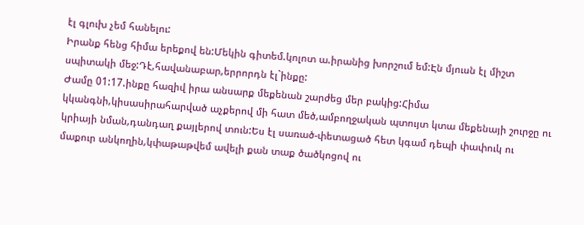էլ գլուխ չեմ հանելու:
Իրանք հենց հիմա երեքով են:Մեկին գիտեմ.կոլոտ ա.իրանից խորշում եմ:Էն մյուսն էլ միշտ սպիտակի մեջ:Դէ,հավանաբար,երրորդն էլ`ինքը:
Ժամը 01:17.ինքը հազիվ իրա անսարք մեքենան շարժեց մեր բակից:Հիմա կկանգնի,կիսասիրահարված աչքերով մի հատ մեծ,ամբողջական պտույտ կտա մեքենայի շուրջը ու կրիայի նման,դանդաղ քայլերով տուն:Ես էլ սառած-փետացած հետ կգամ դեպի փափուկ ու մաքուր անկողին,կփաթաթվեմ ավելի քան տաք ծածկոցով ու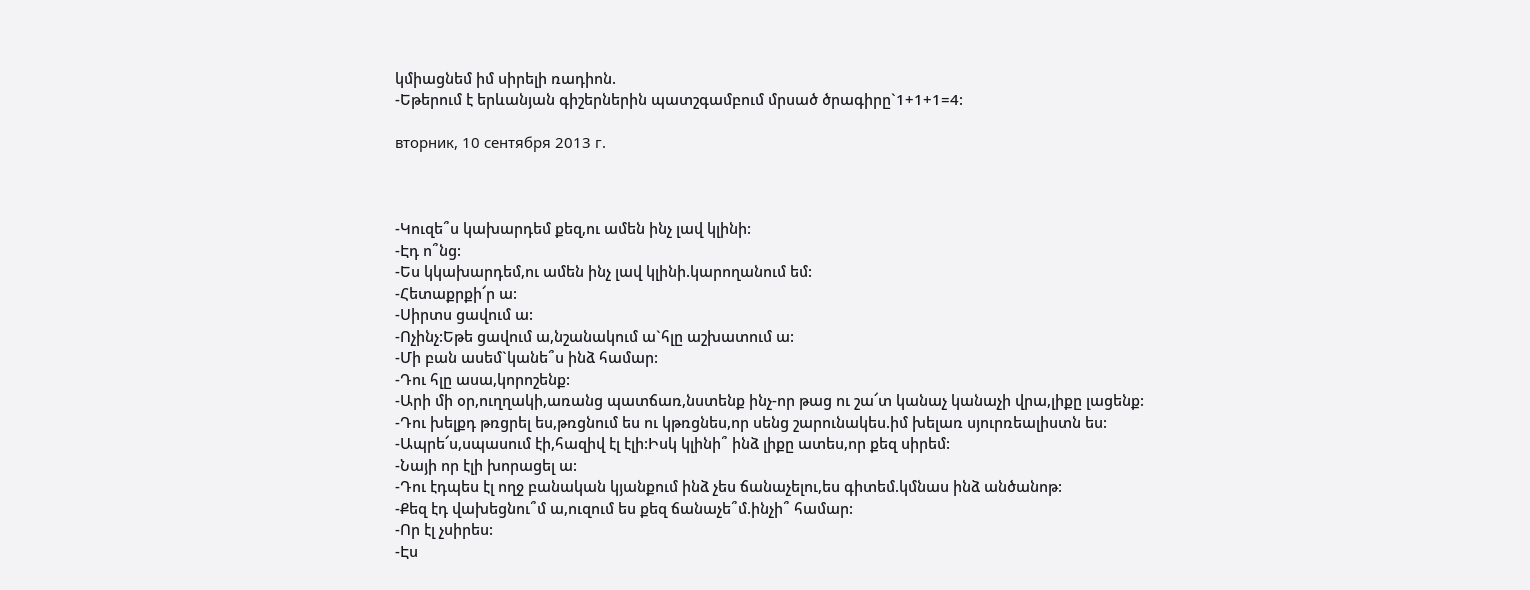կմիացնեմ իմ սիրելի ռադիոն.
-Եթերում է երևանյան գիշերներին պատշգամբում մրսած ծրագիրը`1+1+1=4:

вторник, 10 сентября 2013 г.



-Կուզե՞ս կախարդեմ քեզ,ու ամեն ինչ լավ կլինի:
-Էդ ո՞նց:
-Ես կկախարդեմ,ու ամեն ինչ լավ կլինի.կարողանում եմ:
-Հետաքրքի՜ր ա:
-Սիրտս ցավում ա:
-Ոչինչ:Եթե ցավում ա,նշանակում ա`հլը աշխատում ա:
-Մի բան ասեմ`կանե՞ս ինձ համար:
-Դու հլը ասա,կորոշենք:
-Արի մի օր,ուղղակի,առանց պատճառ,նստենք ինչ-որ թաց ու շա՜տ կանաչ կանաչի վրա,լիքը լացենք:
-Դու խելքդ թռցրել ես,թռցնում ես ու կթռցնես,որ սենց շարունակես.իմ խելառ սյուրռեալիստն ես:
-Ապրե՜ս,սպասում էի,հազիվ էլ էլի:Իսկ կլինի՞ ինձ լիքը ատես,որ քեզ սիրեմ:
-Նայի որ էլի խորացել ա:
-Դու էդպես էլ ողջ բանական կյանքում ինձ չես ճանաչելու,ես գիտեմ.կմնաս ինձ անծանոթ:
-Քեզ էդ վախեցնու՞մ ա,ուզում ես քեզ ճանաչե՞մ.ինչի՞ համար:
-Որ էլ չսիրես:
-Էս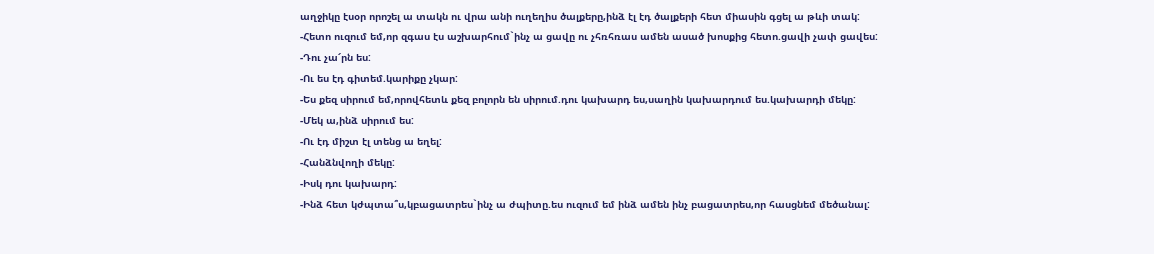աղջիկը էսօր որոշել ա տակն ու վրա անի ուղեղիս ծալքերը,ինձ էլ էդ ծալքերի հետ միասին գցել ա թևի տակ:
-Հետո ուզում եմ,որ զգաս էս աշխարհում`ինչ ա ցավը ու չհռհռաս ամեն ասած խոսքից հետո.ցավի չափ ցավես:
-Դու չա՜րն ես:
-Ու ես էդ գիտեմ.կարիքը չկար:
-Ես քեզ սիրում եմ,որովհետև քեզ բոլորն են սիրում.դու կախարդ ես,սաղին կախարդում ես.կախարդի մեկը:
-Մեկ ա,ինձ սիրում ես:
-Ու էդ միշտ էլ տենց ա եղել:
-Հանձնվողի մեկը:
-Իսկ դու կախարդ:
-Ինձ հետ կժպտա՞ս,կբացատրես`ինչ ա ժպիտը.ես ուզում եմ ինձ ամեն ինչ բացատրես,որ հասցնեմ մեծանալ: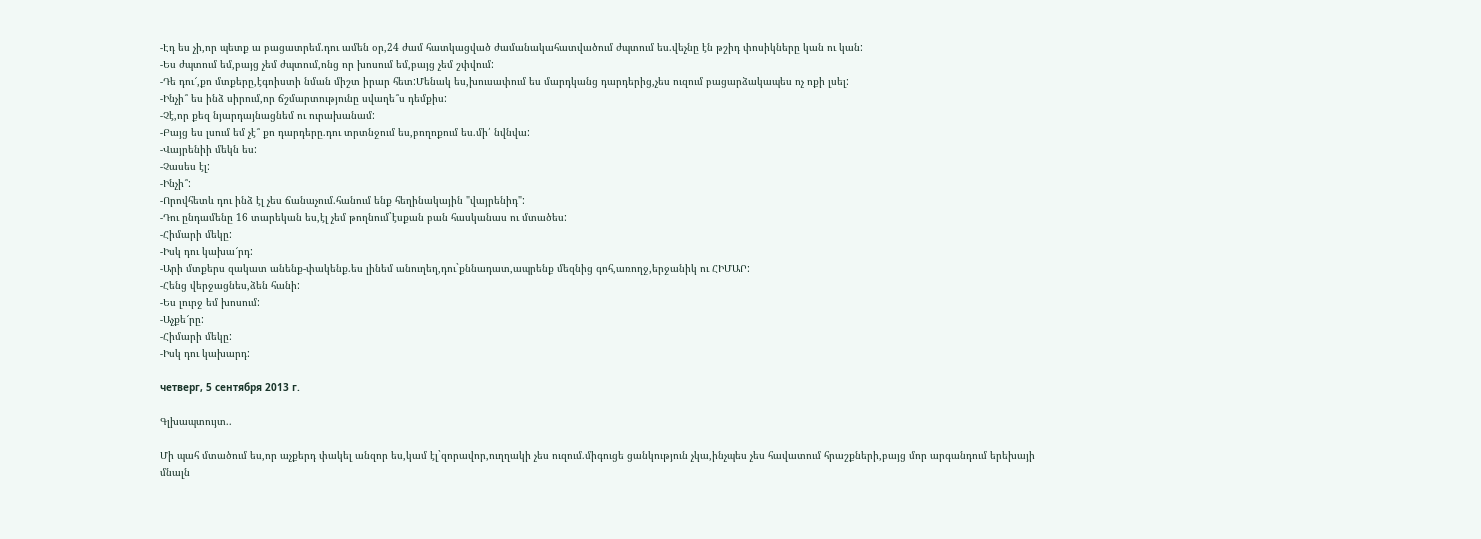-Էդ ես չի,որ պետք ա բացատրեմ.դու ամեն օր,24 ժամ հատկացված ժամանակահատվածում ժպտում ես.վեչնը էն թշիդ փոսիկները կան ու կան:
-Ես ժպտում եմ,բայց չեմ ժպտում,ոնց որ խոսում եմ,բայց չեմ շփվում:
-Դե դու՜,քո մտքերը,էգոիստի նման միշտ իրար հետ:Մենակ ես,խուսափում ես մարդկանց դարդերից,չես ուզում բացարձակապես ոչ ոքի լսել:
-Ինչի՞ ես ինձ սիրում,որ ճշմարտությունը սվաղե՞ս դեմքիս:
-Չէ,որ քեզ նյարդայնացնեմ ու ուրախանամ:
-Բայց ես լսում եմ չէ՞ քո դարդերը.դու տրտնջում ես,բողոքում ես.մի՛ նվնվա:
-Վայրենիի մեկն ես:
-Չասես էլ:
-Ինչի՞:
-Որովհետև դու ինձ էլ չես ճանաչում.հանում ենք հեղինակային "վայրենիդ":
-Դու ընդամենը 16 տարեկան ես,էլ չեմ թողնում`էսքան բան հասկանաս ու մտածես:
-Հիմարի մեկը:
-Իսկ դու կախա՜րդ:
-Արի մտքերս զակատ անենք-փակենք.ես լինեմ անուղեղ,դու`քննադատ,ապրենք մեզնից գոհ,առողջ,երջանիկ ու ՀԻՄԱՐ:
-Հենց վերջացնես,ձեն հանի:
-Ես լուրջ եմ խոսում:
-Աչքե՜րը:
-Հիմարի մեկը:
-Իսկ դու կախարդ:

четверг, 5 сентября 2013 г.

Գլխապտույտ..

Մի պահ մտածում ես,որ աչքերդ փակել անզոր ես,կամ էլ`զորավոր,ուղղակի չես ուզում.միգուցե ցանկություն չկա,ինչպես չես հավատում հրաշքների,բայց մոր արգանդում երեխայի մնալն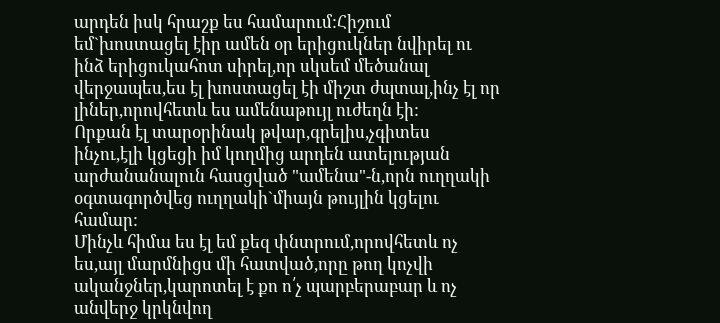արդեն իսկ հրաշք ես համարում:Հիշում եմ`խոստացել էիր ամեն օր երիցուկներ նվիրել ու ինձ երիցուկահոտ սիրել,որ սկսեմ մեծանալ վերջապես,ես էլ խոստացել էի միշտ ժպտալ,ինչ էլ որ լիներ,որովհետև ես ամենաթույլ ուժեղն էի:
Որքան էլ տարօրինակ թվար,գրելիս,չգիտես ինչու,էլի կցեցի իմ կողմից արդեն ատելության արժանանալուն հասցված "ամենա"-ն,որն ուղղակի օգտագործվեց ուղղակի`միայն թույլին կցելու համար:
Մինչև հիմա ես էլ եմ քեզ փնտրում,որովհետև ոչ ես,այլ մարմնիցս մի հատված,որը թող կոչվի ականջներ,կարոտել է քո ո՛չ պարբերաբար և ոչ անվերջ կրկնվող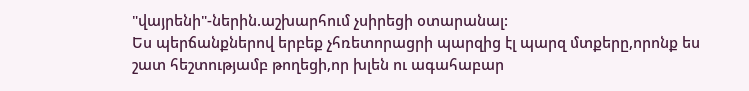"վայրենի"-ներին.աշխարհում չսիրեցի օտարանալ:
Ես պերճանքներով երբեք չհռետորացրի պարզից էլ պարզ մտքերը,որոնք ես շատ հեշտությամբ թողեցի,որ խլեն ու ագահաբար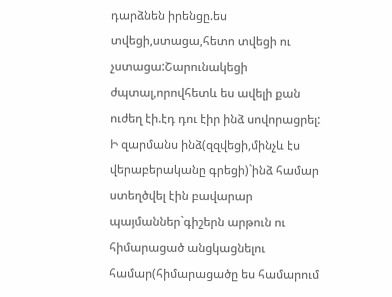դարձնեն իրենցը.ես տվեցի,ստացա,հետո տվեցի ու չստացա:Շարունակեցի ժպտալ,որովհետև ես ավելի քան ուժեղ էի.էդ դու էիր ինձ սովորացրել:
Ի զարմանս ինձ(զզվեցի,մինչև էս վերաբերականը գրեցի)`ինձ համար ստեղծվել էին բավարար պայմաններ`գիշերն արթուն ու հիմարացած անցկացնելու համար(հիմարացածը ես համարում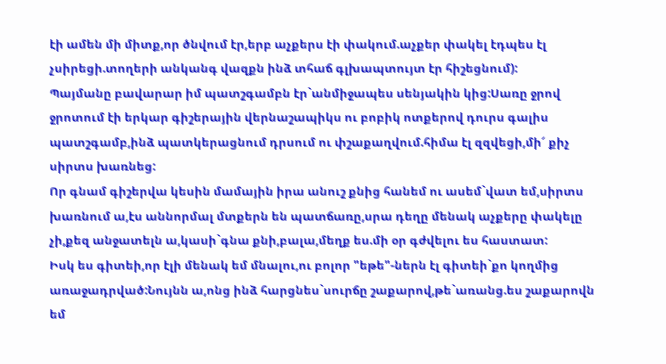էի ամեն մի միտք,որ ծնվում էր,երբ աչքերս էի փակում.աչքեր փակել էդպես էլ չսիրեցի.տողերի անկանգ վազքն ինձ տհաճ գլխապտույտ էր հիշեցնում):
Պայմանը բավարար իմ պատշգամբն էր`անմիջապես սենյակին կից:Սառը ջրով ջրոտում էի երկար գիշերային վերնաշապիկս ու բոբիկ ոտքերով դուրս գալիս պատշգամբ,ինձ պատկերացնում դրսում ու փշաքաղվում.հիմա էլ զզվեցի,մի՜ քիչ սիրտս խառնեց:
Որ գնամ գիշերվա կեսին մամային իրա անուշ քնից հանեմ ու ասեմ`վատ եմ,սիրտս խառնում ա,էս աննորմալ մտքերն են պատճառը,սրա դեղը մենակ աչքերը փակելը չի,քեզ անջատելն ա,կասի`գնա քնի,բալա,մեղք ես.մի օր գժվելու ես հաստատ:
Իսկ ես գիտեի,որ էլի մենակ եմ մնալու,ու բոլոր "եթե"-ներն էլ գիտեի`քո կողմից առաջադրված:Նույնն ա,ոնց ինձ հարցնես`սուրճը շաքարով,թե`առանց.ես շաքարովն եմ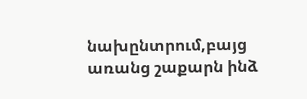նախընտրում,բայց առանց շաքարն ինձ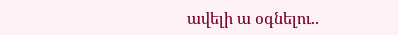ավելի ա օգնելու..